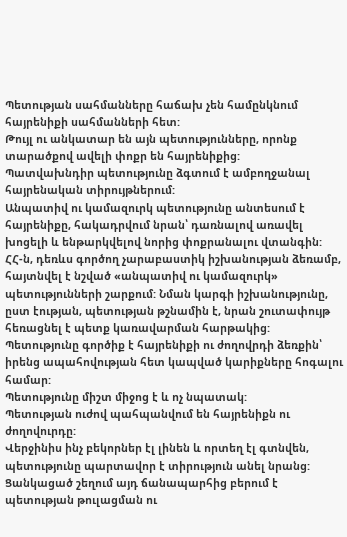Պետության սահմանները հաճախ չեն համընկնում հայրենիքի սահմանների հետ:
Թույլ ու անկատար են այն պետությունները, որոնք տարածքով ավելի փոքր են հայրենիքից:
Պատվախնդիր պետությունը ձգտում է ամբողջանալ հայրենական տիրույթներում:
Անպատիվ ու կամազուրկ պետությունը անտեսում է հայրենիքը, հակադրվում նրան՝ դառնալով առավել խոցելի և ենթարկվելով նորից փոքրանալու վտանգին:
ՀՀ-ն, դեռևս գործող չարաբաստիկ իշխանության ձեռամբ, հայտնվել է նշված «անպատիվ ու կամազուրկ» պետությունների շարքում: Նման կարգի իշխանությունը, ըստ էության, պետության թշնամին է, նրան շուտափույթ հեռացնել է պետք կառավարման հարթակից:
Պետությունը գործիք է հայրենիքի ու ժողովրդի ձեռքին՝ իրենց ապահովության հետ կապված կարիքները հոգալու համար:
Պետությունը միշտ միջոց է և ոչ նպատակ:
Պետության ուժով պահպանվում են հայրենիքն ու ժողովուրդը:
Վերջինիս ինչ բեկորներ էլ լինեն և որտեղ էլ գտնվեն, պետությունը պարտավոր է տիրություն անել նրանց: Ցանկացած շեղում այդ ճանապարհից բերում է պետության թուլացման ու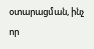օտարացման, ինչ որ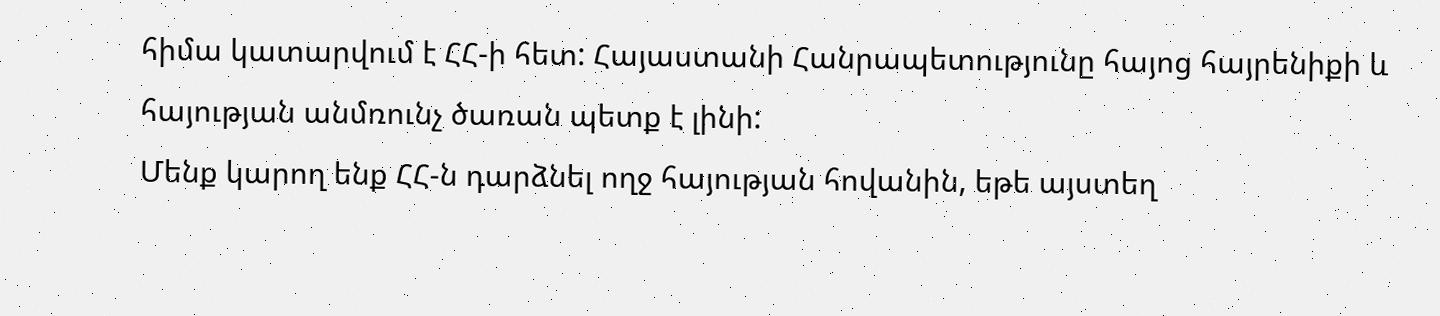հիմա կատարվում է ՀՀ-ի հետ: Հայաստանի Հանրապետությունը հայոց հայրենիքի և հայության անմռունչ ծառան պետք է լինի:
Մենք կարող ենք ՀՀ-ն դարձնել ողջ հայության հովանին, եթե այստեղ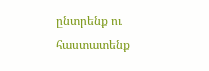ընտրենք ու հաստատենք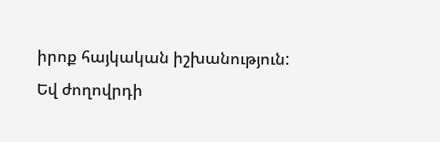իրոք հայկական իշխանություն: Եվ ժողովրդի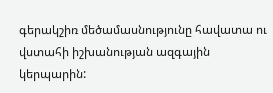գերակշիռ մեծամասնությունը հավատա ու վստահի իշխանության ազգային կերպարին: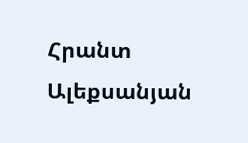Հրանտ Ալեքսանյան